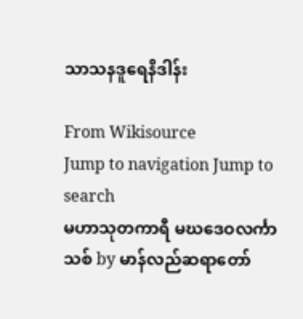သာသနဒူရေနိဒါန်း

From Wikisource
Jump to navigation Jump to search
မဟာသုတကာရီ မဃဒေဝလင်္ကာသစ် by မာန်လည်ဆရာတော်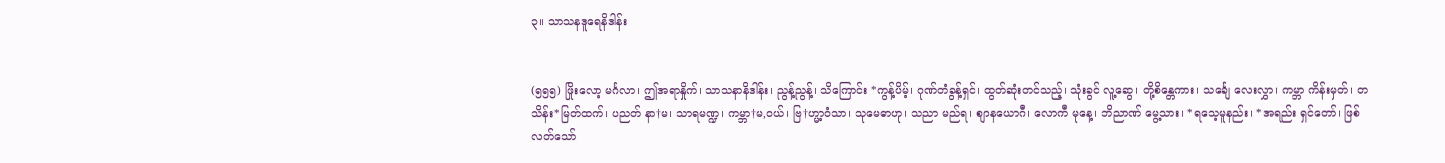၃။ သာသနဒူရေနိဒါန်း


(၅၅၅) ဖြိုးလော့ မင်္ဂလာ၊ ဤအရာနှိုက်၊ သာသနာနိဒါန်း၊ ညွန့်ညွန့်၊ သိကြောင်း *ကွန့်ပိမ့်၊ ဂုဏ်တံခွန့်ရှင်၊ ထွတ်ဆုံးတင်သည့်၊ သုံးခွင် လူ့ဆွေ၊ တို့စိန္တေကား၊ သင်္ချေ လေးလွှာ၊ ကမ္ဘာ ကိန်းမှတ်၊ တသိန်း*မြတ်ထက်၊ ပညတ် နာ†မ၊ သာရမဏ္ဍ၊ ကမ္ဘာ†မ,ဝယ်၊ ဗြ†ဟ္မာ့ဝံသာ၊ သုမေဓာဟု၊ သညာ မည်ရ၊ စျာနယောဂီ၊ လောကီ မုနေ့၊ ဘိညာဏ် မွေ့သား၊ *ရသေ့မူနည်း၊ *အရည်း ရှင်တော်၊ ဖြစ်လတ်သော်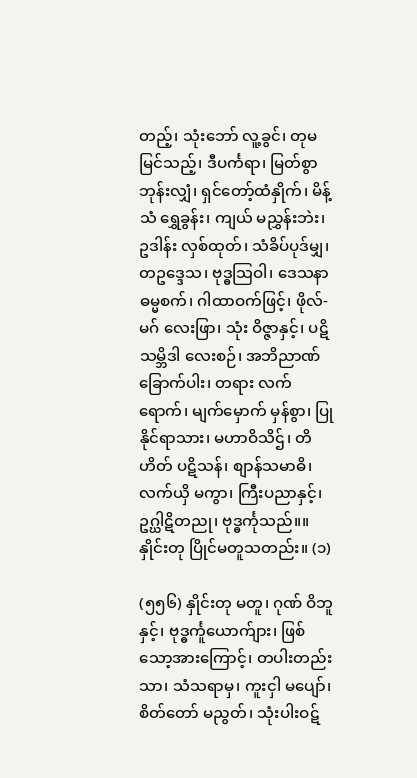တည့်၊ သုံးဘော် လူ့ခွင်၊ တုမမြင်သည့်၊ ဒီပင်္ကရာ၊ မြတ်စွာ ဘုန်းလျှံ၊ ရှင်တော့်ထံနှိုက်၊ မိန့်သံ ရွှေခွန်း၊ ကျယ် မညွှန်းဘဲး၊ ဥဒါန်း လှစ်ထုတ်၊ သံခိပ်ပုဒ်မျှ၊ တဥဒ္ဒေသ၊ ဗုဒ္ဓသြဝါ၊ ဒေသနာ ဓမ္မစက်၊ ဂါထာဝက်ဖြင့်၊ ဖိုလ်-မဂ် လေးဖြာ၊ သုံး ဝိဇ္ဇာနှင့်၊ ပဋိသမ္ဘိဒါ လေးစဉ်၊ အဘိညာဏ် ခြောက်ပါး၊ တရား လက်ရောက်၊ မျက်မှောက် မှန်စွာ၊ ပြုနိုင်ရာသား၊ မဟာဝိသိဌ်၊ တိဟိတ် ပဋိသန်၊ စျာန်သမာဓိ၊ လက်ယှိ မကွာ၊ ကြီးပညာနှင့်၊ ဥဂ္ဃါဋိတညု၊ ဗုဒ္ဓင်္ကုသည်။။ နှိုင်းတု ပြိုင်မတူသတည်း။ (၁)

(၅၅၆) နှိုင်းတု မတူ၊ ဂုဏ် ဝိဘူနှင့်၊ ဗုဒ္ဓင်္ကူယောက်ျား၊ ဖြစ်သော့အားကြောင့်၊ တပါးတည်းသာ၊ သံသရာမှ၊ ကူးငှါ မပျော်၊ စိတ်တော် မညွတ်၊ သုံးပါးဝဋ်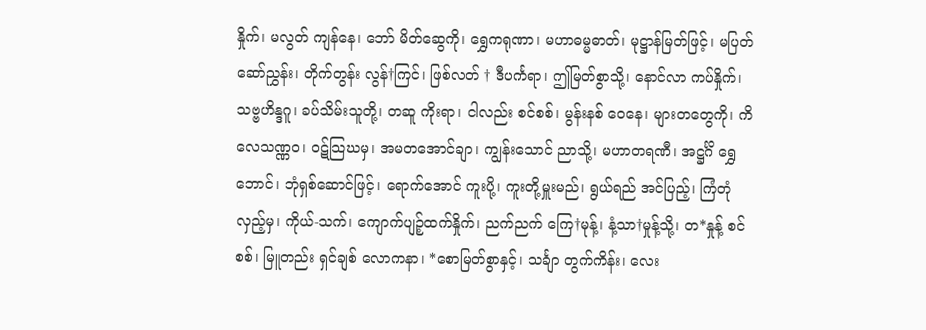နှိုက်၊ မလွတ် ကျန်နေ၊ ဘော် မိတ်ဆွေကို၊ ရွှေကရုဏာ၊ မဟာဓမ္မဓာတ်၊ မုဋ္ဌာန်မြတ်ဖြင့်၊ မပြတ် ဆော်ညွှန်း၊ တိုက်တွန်း လွန်†ကြင်၊ ဖြစ်လတ် † ဒီပင်္ကရာ၊ ဤမြတ်စွာသို့၊ နောင်လာ ကပ်နှိုက်၊ သဗ္ဗဟိန္ဒဂူ၊ ခပ်သိမ်းသူတို့၊ တဆူ ကိုးရာ၊ ငါလည်း စင်စစ်၊ မွန်းနစ် ဝေနေ၊ များတတွေကို၊ ကိလေသဏ္ဏဝ၊ ဝဋ်သြဃမှ၊ အမတအောင်ချာ၊ ကျွန်းသောင် ညာသို့၊ မဟာတရဏီ၊ အဋ္ဌင်္ဂိ ရွှေဘောင်၊ ဘုံရှစ်ဆောင်ဖြင့်၊ ရောက်အောင် ကူးပို့၊ ကူးတို့မှူးမည်၊ ရွယ်ရည် အင်ပြည့်၊ ကြံတုံလှည့်မှ၊ ကိုယ်-သက်၊ ကျောက်ပျဉ့်ထက်နှိုက်၊ ညက်ညက် ကြေ†မုန့်၊ နံ့သာ†မှုန့်သို့၊ တ*နှုန့် စင်စစ်၊ မြူတည်း ရှင်ချစ် လောကနာ၊ *စောမြတ်စွာနှင့်၊ သင်္ချာ တွက်ကိန်း၊ လေး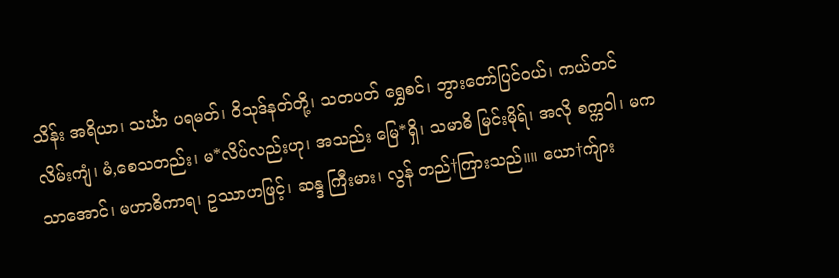သိန်း အရိယာ၊ သင်္ဃာ ပရမတ်၊ ဝိသုဒ်နတ်တို့၊ သတပတ် ရွှေစင်၊ ဘွားတော်ပြင်ဝယ်၊ ကယ်တင် လိမ်းကျံ၊ မံ,စေသတည်း၊ မ*လိပ်လည်းဟု၊ အသည်း မြေ*ရှိ၊ သမာဓိ မြင်းမိုရ်၊ အလို စက္ကဝါ၊ မက သာအောင်၊ မဟာဓိကာရ၊ ဥဿာဟဖြင့်၊ ဆန္ဒ ကြီးမား၊ လွန် တည်†ကြားသည်။။ ယော†က်ျား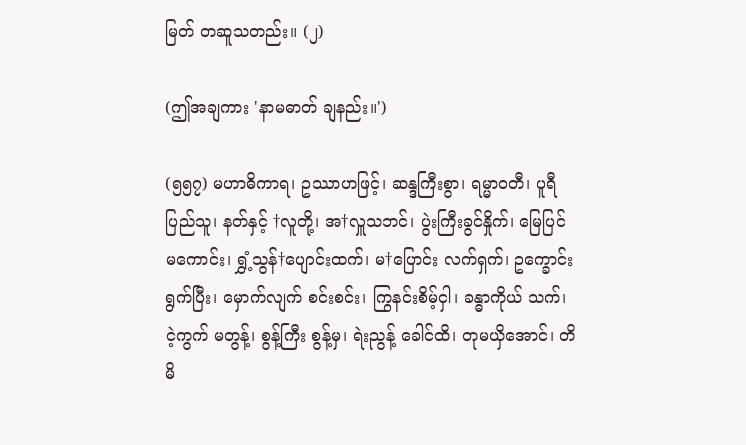မြတ် တဆူသတည်း။ (၂)

(ဤအချကား 'နာမဓာတ် ချနည်း။')

(၅၅၇) မဟာဓိကာရ၊ ဥဿာဟဖြင့်၊ ဆန္ဒကြီးစွာ၊ ရမ္မာဝတီ၊ ပူရီ ပြည်သူ၊ နတ်နှင့် †လူတို့၊ အ†လှူသဘင်၊ ပွဲးကြီးခွင်နှိုက်၊ မြေပြင် မကောင်း၊ ရွှံ့သွန်†ပျောင်းထက်၊ မ†ပြောင်း လက်ရှက်၊ ဥက္ခောင်း ရွက်ပြီး၊ မှောက်လျက် စင်းစင်း၊ ကြွနင်းစိမ့်ငှါ၊ ခန္ဓာကိုယ် သက်၊ ငဲ့ကွက် မတွန့်၊ စွန့်ကြီး စွန့်မှ၊ ရဲးညွန့် ခေါင်ထိ၊ တုမယှိအောင်၊ တိမိ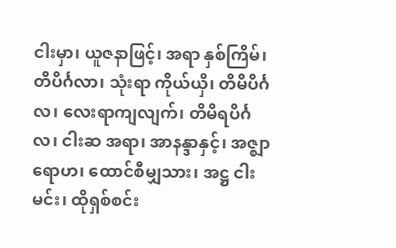ငါးမှာ၊ ယူဇနာဖြင့်၊ အရာ နှစ်ကြိမ်၊ တိပိင်္ဂလာ၊ သုံးရာ ကိုယ်ယှိ၊ တိမိပိင်္ဂလ၊ လေးရာကျလျက်၊ တိမိရပိင်္ဂလ၊ ငါးဆ အရာ၊ အာနန္ဒာနှင့်၊ အဇ္ဈာရောဟ၊ ထောင်စီမျှသား၊ အဋ္ဌ ငါးမင်း၊ ထိုရှစ်စင်း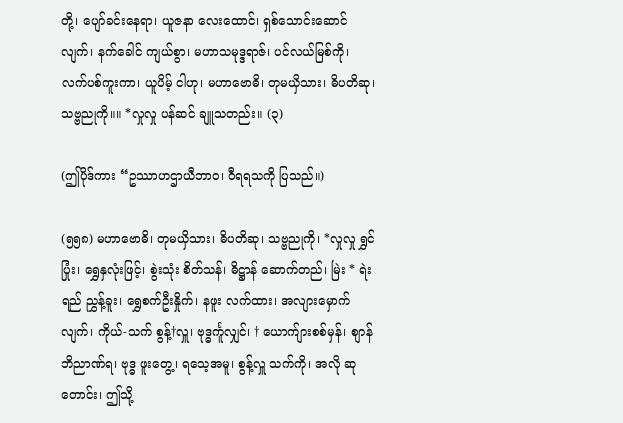တို့၊ ပျော်ခင်းနေရာ၊ ယူဇနာ လေးထောင်၊ ရှစ်သောင်းဆောင်လျက်၊ နက်ခေါင် ကျယ်စွာ၊ မဟာသမုဒ္ဒရာဇ်၊ ပင်လယ်မြစ်ကို၊ လက်ပစ်ကူးကာ၊ ယူပိမ့် ငါဟု၊ မဟာဗောဓိ၊ တုမယှိသား၊ ဓိပတိဆု၊ သဗ္ဗညုကို။။ *လှုလှု ပန်ဆင် ချူသတည်း။ (၃)

(ဤပိုဒ်ကား “ဥဿာဟဌာယီဘာဝ၊ ဝီရရသကို ပြသည်။)

(၅၅၈) မဟာဗောဓိ၊ တုမယှိသား၊ ဓိပတိဆု၊ သဗ္ဗညုကို၊ *လှုလှု ရွှင်ပြုံး၊ ရွှေနှလုံးဖြင့်၊ စွဲးသုံး စိတ်သန်၊ ဓိဋ္ဌာန် ဆောက်တည်၊ မြဲး * ရဲးရည် ညွှန့်ခူး၊ ရွှေစက်ဦးနှိုက်၊ နဖူး လက်ထား၊ အလျားမှောက်လျက်၊ ကိုယ်-သက် စွန့်†လှူ၊ ဗုဒ္ဓင်္ကူလျှင်၊ † ယောက်ျားစစ်မှန်၊ စျာန်ဘိညာဏ်ရ၊ ဗုဒ္ဓ ဖူးတွေ့၊ ရသေ့အမူ၊ စွန့်လှူ သက်ကို၊ အလို ဆုတောင်း၊ ဤသို့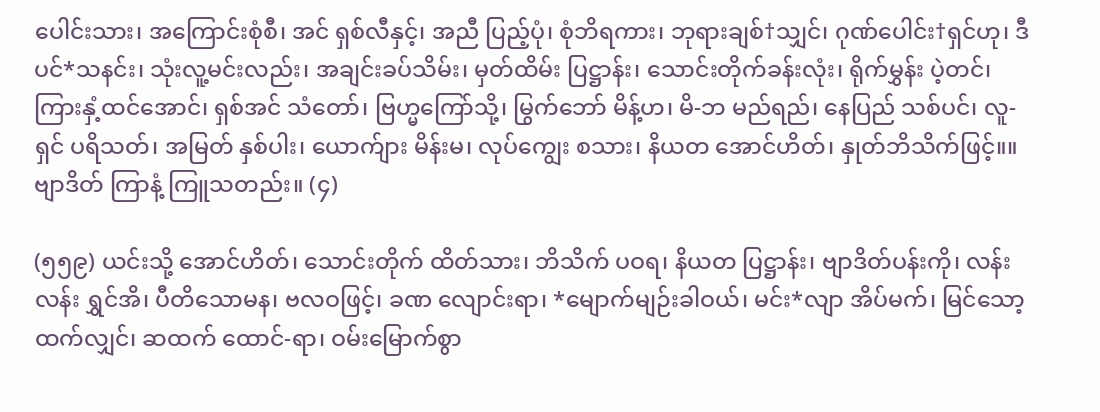ပေါင်းသား၊ အကြောင်းစုံစီ၊ အင် ရှစ်လီနှင့်၊ အညီ ပြည့်ပုံ၊ စုံဘိရကား၊ ဘုရားချစ်†သျှင်၊ ဂုဏ်ပေါင်း†ရှင်ဟု၊ ဒီပင်*သနင်း၊ သုံးလူ့မင်းလည်း၊ အချင်းခပ်သိမ်း၊ မှတ်ထိမ်း ပြဋ္ဌာန်း၊ သောင်းတိုက်ခန်းလုံး၊ ရိုက်မွှန်း ပဲ့တင်၊ ကြားနှံ့ထင်အောင်၊ ရှစ်အင် သံတော်၊ ဗြဟ္မကြော်သို့၊ မြွက်ဘော် မိန့်ဟ၊ မိ-ဘ မည်ရည်၊ နေပြည် သစ်ပင်၊ လူ-ရှင် ပရိသတ်၊ အမြတ် နှစ်ပါး၊ ယောက်ျား မိန်းမ၊ လုပ်ကျွေး စသား၊ နိယတ အောင်ဟိတ်၊ နှုတ်ဘိသိက်ဖြင့်။။ ဗျာဒိတ် ကြာနံ့ ကြူသတည်း။ (၄)

(၅၅၉) ယင်းသို့ အောင်ဟိတ်၊ သောင်းတိုက် ထိတ်သား၊ ဘိသိက် ပဝရ၊ နိယတ ပြဋ္ဌာန်း၊ ဗျာဒိတ်ပန်းကို၊ လန်းလန်း ရွှင်အိ၊ ပီတိသောမန၊ ဗလဝဖြင့်၊ ခဏ လျောင်းရာ၊ *မျောက်မျဉ်းခါဝယ်၊ မင်း*လျာ အိပ်မက်၊ မြင်သော့ထက်လျှင်၊ ဆထက် ထောင်-ရာ၊ ဝမ်းမြောက်စွာ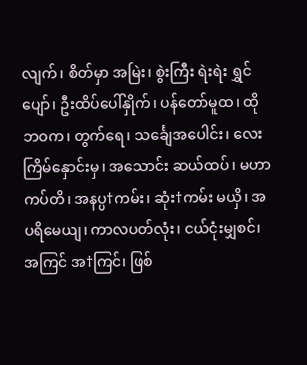လျက်၊ စိတ်မှာ အမြဲး၊ စွဲးကြီး ရဲးရဲး ရွှင်ပျော်၊ ဦးထိပ်ပေါ်နှိုက်၊ ပန်တော်မူထ၊ ထိုဘဝက၊ တွက်ရေ၊ သင်္ချေအပေါင်း၊ လေးကြိမ်နှောင်းမှ၊ အသောင်း ဆယ်ထပ်၊ မဟာကပ်တိ၊ အနပ္ပ†ကမ်း၊ ဆုံး†ကမ်း မယှိ၊ အပရိမေယျ၊ ကာလပတ်လုံး၊ ငယ်ငုံးမျှစင်၊ အကြင် အ†ကြင်၊ ဖြစ်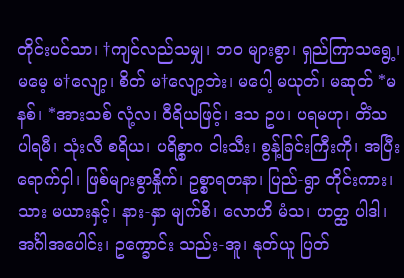တိုင်းပင်သာ၊ †ကျင်လည်သမျှ၊ ဘဝ များစွာ၊ ရှည်ကြာသရွေ့၊ မမေ့ မ†လျော့၊ စိတ် မ†လျော့ဘဲး၊ မပေါ့ မယုတ်၊ မဆုတ် *မနစ်၊ *အားသစ် လုံ့လ၊ ဝီရိယဖြင့်၊ ဒသ ဥပ၊ ပရမဟု၊ တိံသ ပါရမီ၊ သုံးလီ စရိယ၊ ပရိစ္စာဂ ငါးသီး၊ စွန့်ခြင်းကြီးကို၊ အပြီး ရောက်ငှါ၊ ဖြစ်များစွာနှိုက်၊ ဥစ္စာရတနာ၊ ပြည်-ရွာ တိုင်းကား၊ သား မယားနှင့်၊ နား-နှာ မျက်စိ၊ လောဟိ မံသ၊ ဟတ္ထ ပါဒါ၊ အင်္ဂါအပေါင်း၊ ဥက္ခောင်း သည်း-အူ၊ နုတ်ယူ ပြတ်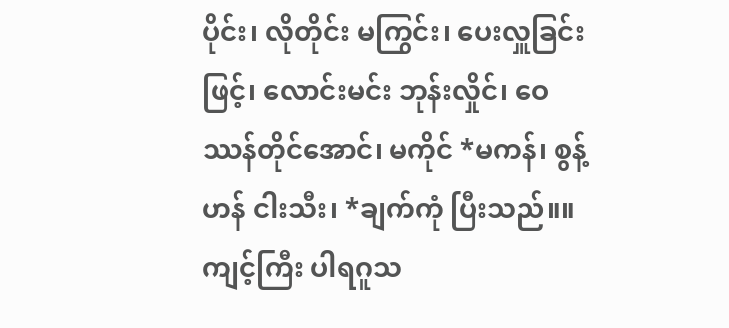ပိုင်း၊ လိုတိုင်း မကြွင်း၊ ပေးလှူခြင်းဖြင့်၊ လောင်းမင်း ဘုန်းလှိုင်၊ ဝေဿန်တိုင်အောင်၊ မကိုင် *မကန်၊ စွန့်ဟန် ငါးသီး၊ *ချက်ကုံ ပြီးသည်။။ ကျင့်ကြီး ပါရဂူသ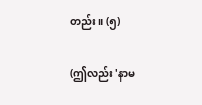တည်း။ (၅)

(ဤလည်း 'နာမ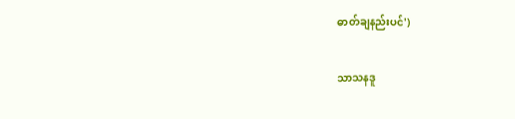ဓာတ်ချနည်းပင်')

သာသနဒူ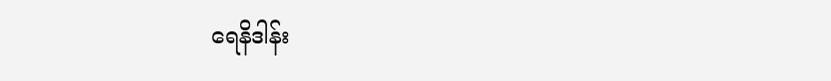ရေနိဒါန်း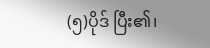(၅)ပိုဒ် ပြီး၏၊